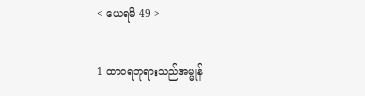< ယေရမိ 49 >

1 ထာဝရဘုရားသည်အမ္မုန်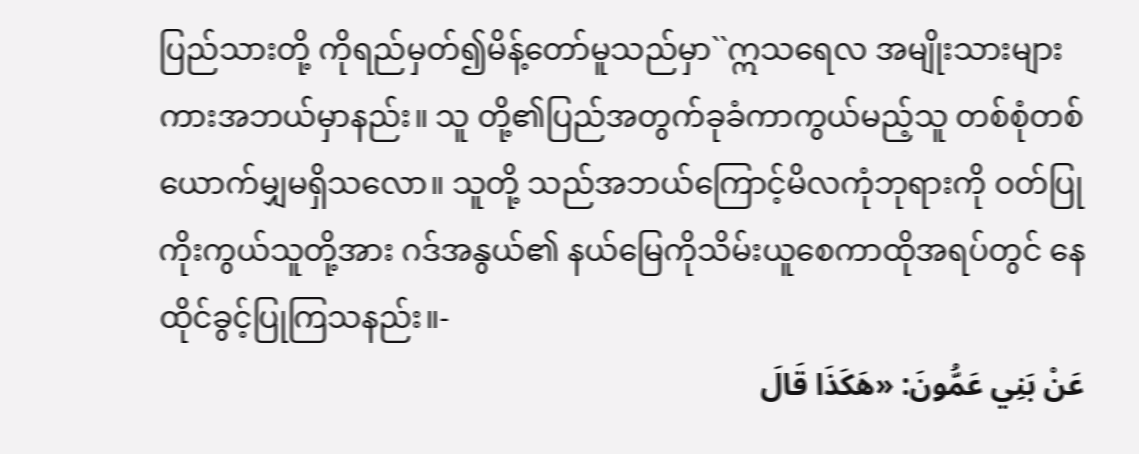ပြည်သားတို့ ကိုရည်မှတ်၍မိန့်တော်မူသည်မှာ``ဣသရေလ အမျိုးသားများကားအဘယ်မှာနည်း။ သူ တို့၏ပြည်အတွက်ခုခံကာကွယ်မည့်သူ တစ်စုံတစ်ယောက်မျှမရှိသလော။ သူတို့ သည်အဘယ်ကြောင့်မိလကုံဘုရားကို ဝတ်ပြုကိုးကွယ်သူတို့အား ဂဒ်အနွယ်၏ နယ်မြေကိုသိမ်းယူစေကာထိုအရပ်တွင် နေထိုင်ခွင့်ပြုကြသနည်း။-
عَنْ بَنِي عَمُّونَ: «هَكَذَا قَالَ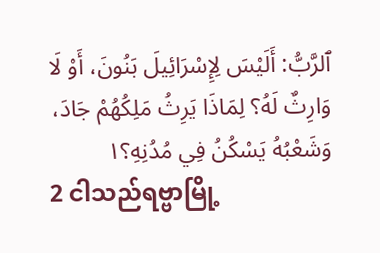ٱلرَّبُّ: أَلَيْسَ لِإِسْرَائِيلَ بَنُونَ، أَوْ لَا وَارِثٌ لَهُ؟ لِمَاذَا يَرِثُ مَلِكُهُمْ جَادَ، وَشَعْبُهُ يَسْكُنُ فِي مُدُنِهِ؟١
2 ငါသည်ရဗ္ဗာမြို့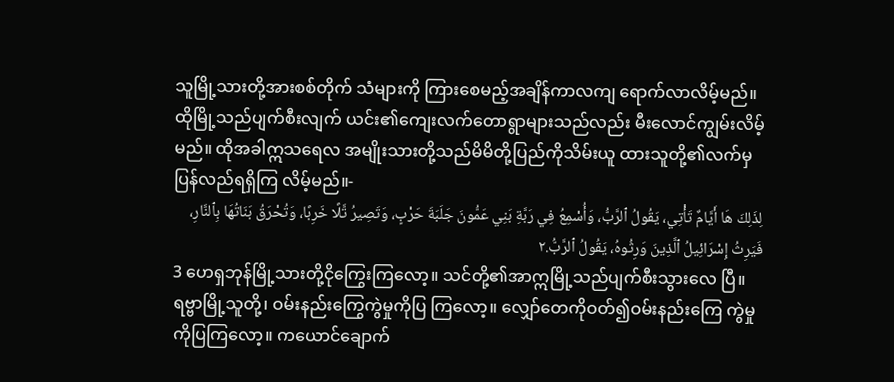သူမြို့သားတို့အားစစ်တိုက် သံများကို ကြားစေမည့်အချိန်ကာလကျ ရောက်လာလိမ့်မည်။ ထိုမြို့သည်ပျက်စီးလျက် ယင်း၏ကျေးလက်တောရွာများသည်လည်း မီးလောင်ကျွမ်းလိမ့်မည်။ ထိုအခါဣသရေလ အမျိုးသားတို့သည်မိမိတို့ပြည်ကိုသိမ်းယူ ထားသူတို့၏လက်မှပြန်လည်ရရှိကြ လိမ့်မည်။-
لِذَلِكَ هَا أَيَّامٌ تَأْتِي، يَقُولُ ٱلرَّبُّ، وَأُسْمِعُ فِي رَبَّةِ بَنِي عَمُّونَ جَلَبَةَ حَرْبٍ، وَتَصِيرُ تَّلًا خَرِبًا، وَتُحْرَقُ بَنَاتُهَا بِٱلنَّارِ، فَيَرِثُ إِسْرَائِيلُ ٱلَّذِينَ وَرِثُوهُ، يَقُولُ ٱلرَّبُّ.٢
3 ဟေရှဘုန်မြို့သားတို့ငိုကြွေးကြလော့။ သင်တို့၏အာဣမြို့သည်ပျက်စီးသွားလေ ပြီ။ ရဗ္ဗာမြို့သူတို့၊ ဝမ်းနည်းကြွေကွဲမှုကိုပြ ကြလော့။ လျှော်တေကိုဝတ်၍ဝမ်းနည်းကြေ ကွဲမှုကိုပြကြလော့။ ကယောင်ချောက်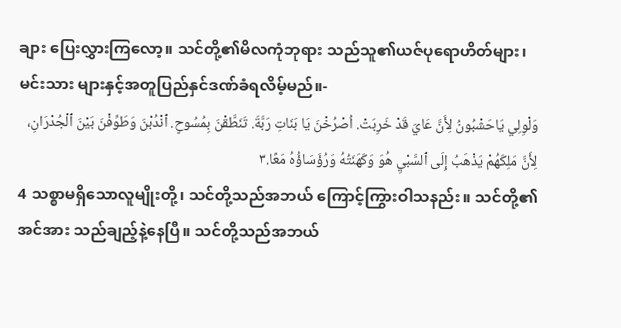ချား ပြေးလွှားကြလော့။ သင်တို့၏မိလကုံဘုရား သည်သူ၏ယဇ်ပုရောဟိတ်များ၊ မင်းသား များနှင့်အတူပြည်နှင်ဒဏ်ခံရလိမ့်မည်။-
وَلْوِلِي يَاحَشْبُونُ لِأَنَّ عَايَ قَدْ خَرِبَتْ. اُصْرُخْنَ يَا بَنَاتِ رَبَّةَ. تَنَطَّقْنَ بِمُسُوحٍ. ٱنْدُبْنَ وَطَوِّفْنَ بَيْنَ ٱلْجُدْرَانِ، لِأَنَّ مَلِكَهُمْ يَذْهَبُ إِلَى ٱلسَّبْيِ هُوَ وَكَهَنَتُهُ وَرُؤَسَاؤُهُ مَعًا.٣
4 သစ္စာမရှိသောလူမျိုးတို့၊ သင်တို့သည်အဘယ် ကြောင့်ကြွားဝါသနည်း။ သင်တို့၏အင်အား သည်ချည့်နဲ့နေပြီ။ သင်တို့သည်အဘယ်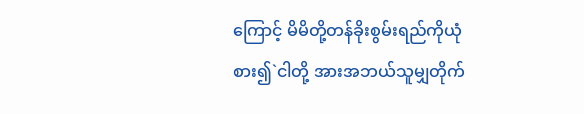ကြောင့် မိမိတို့တန်ခိုးစွမ်းရည်ကိုယုံစား၍`ငါတို့ အားအဘယ်သူမျှတိုက်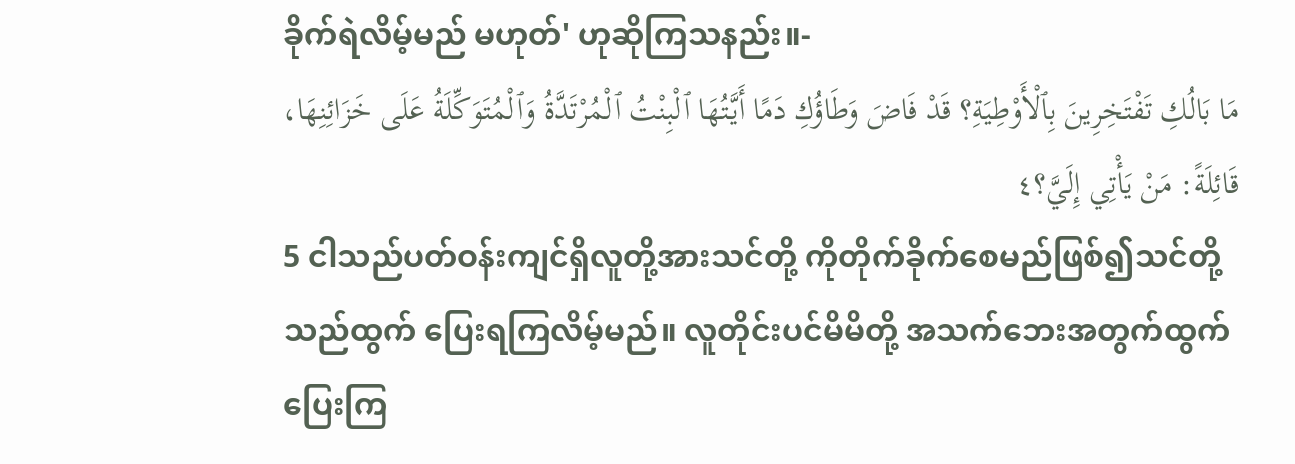ခိုက်ရဲလိမ့်မည် မဟုတ်' ဟုဆိုကြသနည်း။-
مَا بَالُكِ تَفْتَخِرِينَ بِٱلْأَوْطِيَةِ؟ قَدْ فَاضَ وَطَاؤُكِ دَمًا أَيَّتُهَا ٱلْبِنْتُ ٱلْمُرْتَدَّةُ وَٱلْمُتَوَكِّلَةُ عَلَى خَزَائِنِهَا، قَائِلَةً: مَنْ يَأْتِي إِلَيَّ؟٤
5 ငါသည်ပတ်ဝန်းကျင်ရှိလူတို့အားသင်တို့ ကိုတိုက်ခိုက်စေမည်ဖြစ်၍သင်တို့သည်ထွက် ပြေးရကြလိမ့်မည်။ လူတိုင်းပင်မိမိတို့ အသက်ဘေးအတွက်ထွက်ပြေးကြ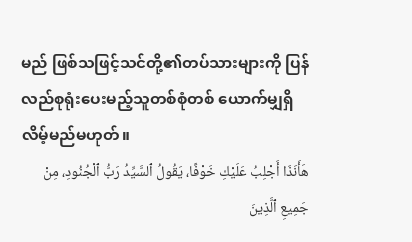မည် ဖြစ်သဖြင့်သင်တို့၏တပ်သားများကို ပြန်လည်စုရုံးပေးမည့်သူတစ်စုံတစ် ယောက်မျှရှိလိမ့်မည်မဟုတ်။
هَأَنَذَا أَجْلِبُ عَلَيْكِ خَوْفًا، يَقُولُ ٱلسَّيِّدُ رَبُّ ٱلْجُنُودِ، مِنْ جَمِيعِ ٱلَّذِينَ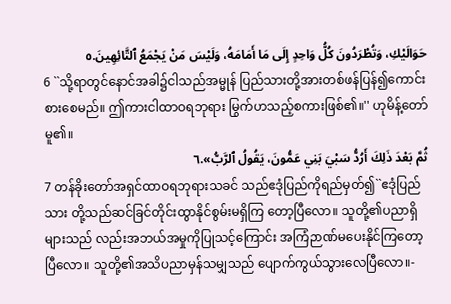حَوَالَيْكِ، وَتُطْرَدُونَ كُلُّ وَاحِدٍ إِلَى مَا أَمَامَهُ، وَلَيْسَ مَنْ يَجْمَعُ ٱلتَّائِهِينَ.٥
6 ``သို့ရာတွင်နောင်အခါ၌ငါသည်အမ္မုန် ပြည်သားတို့အားတစ်ဖန်ပြန်၍ကောင်း စားစေမည်။ ဤကားငါထာဝရဘုရား မြွက်ဟသည့်စကားဖြစ်၏။'' ဟုမိန့်တော် မူ၏။
ثُمَّ بَعْدَ ذَلِكَ أَرُدُّ سَبْيَ بَنِي عَمُّونَ، يَقُولُ ٱلرَّبُّ».٦
7 တန်ခိုးတော်အရှင်ထာဝရဘုရားသခင် သည်ဧဒုံပြည်ကိုရည်မှတ်၍``ဧဒုံပြည်သား တို့သည်ဆင်ခြင်တိုင်းထွာနိုင်စွမ်းမရှိကြ တော့ပြီလော။ သူတို့၏ပညာရှိများသည် လည်းအဘယ်အမှုကိုပြုသင့်ကြောင်း အကြံဉာဏ်မပေးနိုင်ကြတော့ပြီလော။ သူတို့၏အသိပညာမှန်သမျှသည် ပျောက်ကွယ်သွားလေပြီလော။-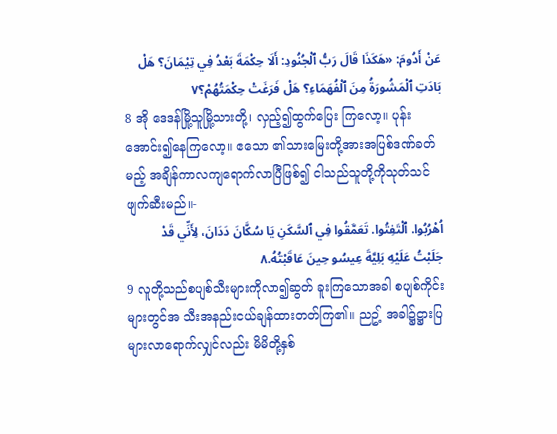عَنْ أَدُومَ: «هَكَذَا قَالَ رَبُّ ٱلْجُنُودِ: أَلَا حِكْمَةَ بَعْدُ فِي تِيْمَانَ؟ هَلْ بَادَتِ ٱلْمَشُورَةُ مِنَ ٱلْفُهَمَاءِ؟ هَلْ فَرَغَتْ حِكْمَتُهُمْ؟٧
8 အို ဒေဒန်မြို့သူမြို့သားတို့၊ လှည့်၍ထွက်ပြေး ကြလော့။ ပုန်းအောင်း၍နေကြလော့။ ဧသော ၏သားမြေးတို့အားအပြစ်ဒဏ်ခတ်မည့် အချိန်ကာလကျရောက်လာပြီဖြစ်၍ ငါသည်သူတို့ကိုသုတ်သင်ဖျက်ဆီးမည်။-
اُهْرُبُوا. ٱلْتَفِتُوا. تَعَمَّقُوا فِي ٱلسَّكَنِ يَا سُكَّانَ دَدَانَ، لِأَنِّي قَدْ جَلَبْتُ عَلَيْهِ بَلِيَّةَ عِيسُو حِينَ عَاقَبْتُهُ.٨
9 လူတို့သည်စပျစ်သီးများကိုလာ၍ဆွတ် ခူးကြသောအခါ စပျစ်ကိုင်းများတွင်အ သီးအနည်းငယ်ချန်ထားတတ်ကြ၏။ ညဥ့် အခါ၌ဋ္ဌားပြများလာရောက်လျှင်လည်း မိမိတို့နှစ်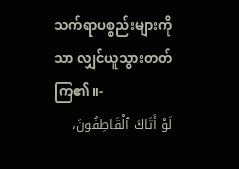သက်ရာပစ္စည်းများကိုသာ လျှင်ယူသွားတတ်ကြ၏။-
لَوْ أَتَاكَ ٱلْقَاطِفُونَ،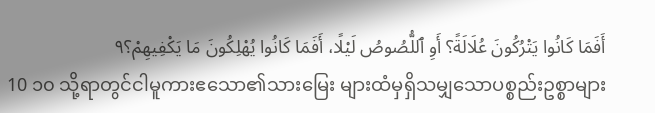أَفَمَا كَانُوا يَتْرُكُونَ عُلَالَةً؟ أَوِ ٱللُّصُوصُ لَيْلًا، أَفَمَا كَانُوا يُهْلِكُونَ مَا يَكْفِيهِمْ؟٩
10 ၁၀ သို့ရာတွင်ငါမူကားဧသော၏သားမြေး များထံမှရှိသမျှသောပစ္စည်းဥစ္စာများ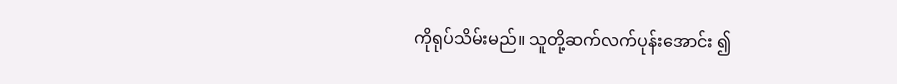ကိုရုပ်သိမ်းမည်။ သူတို့ဆက်လက်ပုန်းအောင်း ၍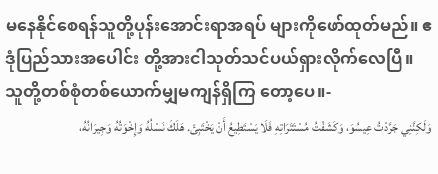မနေနိုင်စေရန်သူတို့ပုန်းအောင်းရာအရပ် များကိုဖော်ထုတ်မည်။ ဧဒုံပြည်သားအပေါင်း တို့အားငါသုတ်သင်ပယ်ရှားလိုက်လေပြီ။ သူတို့တစ်စုံတစ်ယောက်မျှမကျန်ရှိကြ တော့ပေ။-
وَلَكِنَّنِي جَرَّدْتُ عِيسُوَ، وَكَشَفْتُ مُسْتَتَرَاتِهِ فَلَا يَسْتَطِيعُ أَنْ يَخْتَبِئَ. هَلَكَ نَسْلُهُ وَإِخْوَتُهُ وَجِيرَانُهُ،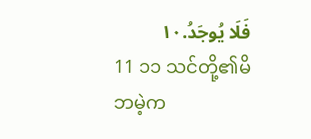فَلَا يُوجَدُ.١٠
11 ၁၁ သင်တို့၏မိဘမဲ့က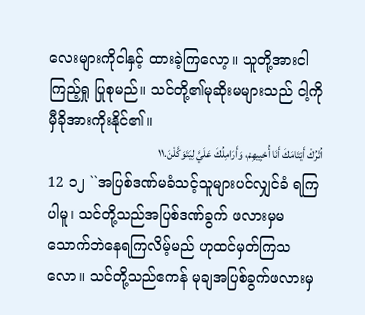လေးများကိုငါနှင့် ထားခဲ့ကြလော့။ သူတို့အားငါကြည့်ရှု ပြုစုမည်။ သင်တို့၏မုဆိုးမများသည် ငါ့ကိုမှီခိုအားကိုးနိုင်၏။
اُتْرُكْ أَيْتَامَكَ أَنَا أُحْيِيهِمْ، وَأَرَامِلُكَ عَلَيَّ لِيَتَوَكَّلْنَ.١١
12 ၁၂ ``အပြစ်ဒဏ်မခံသင့်သူများပင်လျှင်ခံ ရကြပါမူ၊ သင်တို့သည်အပြစ်ဒဏ်ခွက် ဖလားမှမသောက်ဘဲနေရကြလိမ့်မည် ဟုထင်မှတ်ကြသလော။ သင်တို့သည်ဧကန် မုချအပြစ်ခွက်ဖလားမှ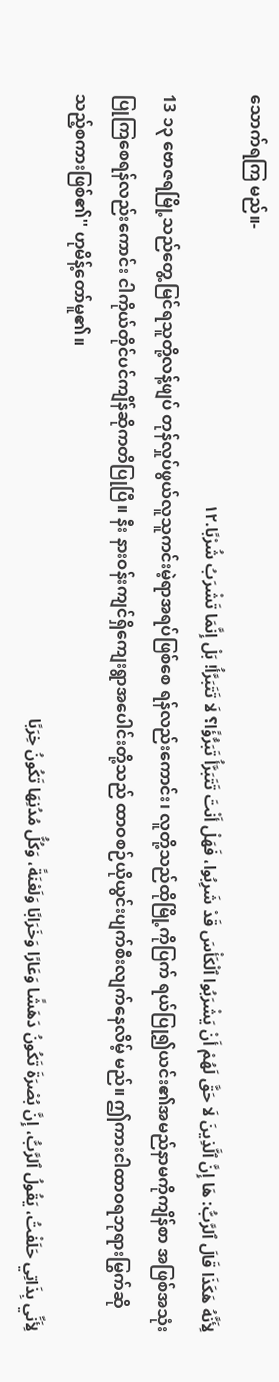သောက်ရကြ မည်။-
لِأَنَّهُ هَكَذَا قَالَ ٱلرَّبُّ: هَا إِنَّ ٱلَّذِينَ لَا حَقَّ لَهُمْ أَنْ يَشْرَبُوا ٱلْكَأْسَ قَدْ شَرِبُوا، فَهَلْ أَنْتَ تَتَبَرَّأُ تَبَرُّؤًا؟ لَا تَتَبَرَّأُ! بَلْ إِنَّمَا تَشْرَبُ شُرْبًا.١٢
13 ၁၃ ဗောဇရမြို့သည်တွေ့မြင်ရသူတို့လန့်ဖျပ် တုန်လှုပ်ဖွယ်လူသူကင်းမဲ့ရာအရပ်ဖြစ်စေ ရန်လည်းကောင်း၊ လူတို့သည်ထိုမြို့ကိုပြက် ရယ်ပြု၍ယင်း၏အမည်နာမကိုကျိန်စာ အဖြစ်အသုံးပြုကြစေရန်လည်းကောင်း ငါကိုယ်တိုင်ပင်ကျိန်ဆိုကတိပြုပြီ။ နီး နားဝန်းကျင်ရှိကျေးရွာအပေါင်းတို့သည် ထာဝစဉ်ယိုယွင်းပျက်စီးလျက်နေလိမ့် မည်။ ဤကားငါထာဝရဘုရားမြွက်ဆို သည့်စကားဖြစ်၏'' ဟုမိန့်တော်မူ၏။
لِأَنِّي بِذَاتِي حَلَفْتُ، يَقُولُ ٱلرَّبُّ، إِنَّ بُصْرَةَ تَكُونُ دَهَشًا وَعَارًا وَخَرَابًا وَلَعْنَةً، وَكُلُّ مُدُنِهَا تَكُونُ خِرَبًا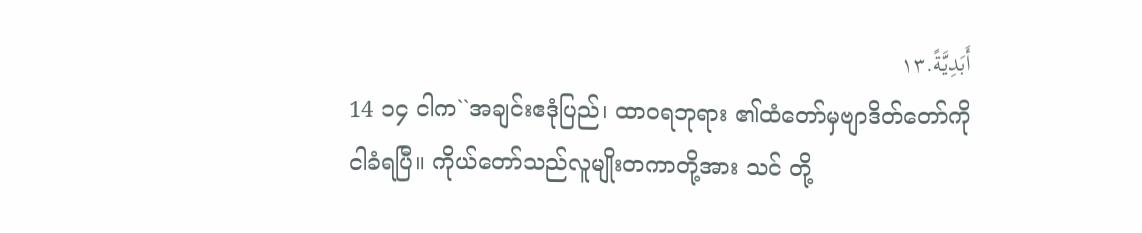أَبَدِيَّةً.١٣
14 ၁၄ ငါက``အချင်းဧဒုံပြည်၊ ထာဝရဘုရား ၏ထံတော်မှဗျာဒိတ်တော်ကိုငါခံရပြီ။ ကိုယ်တော်သည်လူမျိုးတကာတို့အား သင် တို့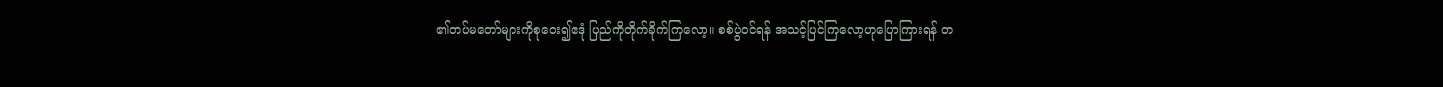၏တပ်မတော်များကိုစုဝေး၍ဧဒုံ ပြည်ကိုတိုက်ခိုက်ကြလော့။ စစ်ပွဲဝင်ရန် အသင့်ပြင်ကြလော့ဟုပြောကြားရန် တ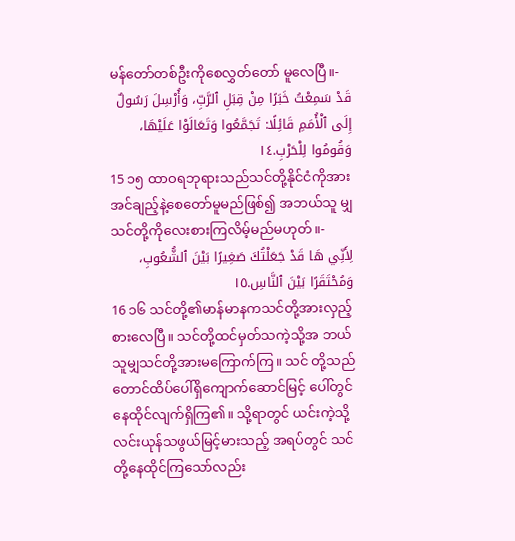မန်တော်တစ်ဦးကိုစေလွှတ်တော် မူလေပြီ။-
قَدْ سَمِعْتُ خَبَرًا مِنْ قِبَلِ ٱلرَّبِّ، وَأُرْسِلَ رَسُولٌ إِلَى ٱلْأُمَمِ قَائِلًا: تَجَمَّعُوا وَتَعَالَوْا عَلَيْهَا، وَقُومُوا لِلْحَرْبِ.١٤
15 ၁၅ ထာဝရဘုရားသည်သင်တို့နိုင်ငံကိုအား အင်ချည့်နဲ့စေတော်မူမည်ဖြစ်၍ အဘယ်သူ မျှသင်တို့ကိုလေးစားကြလိမ့်မည်မဟုတ်။-
لِأَنِّي هَا قَدْ جَعَلْتُكَ صَغِيرًا بَيْنَ ٱلشُّعُوبِ، وَمُحْتَقَرًا بَيْنَ ٱلنَّاسِ.١٥
16 ၁၆ သင်တို့၏မာန်မာနကသင်တို့အားလှည့် စားလေပြီ။ သင်တို့ထင်မှတ်သကဲ့သို့အ ဘယ်သူမျှသင်တို့အားမကြောက်ကြ။ သင် တို့သည်တောင်ထိပ်ပေါ်ရှိကျောက်ဆောင်မြင့် ပေါ်တွင်နေထိုင်လျက်ရှိကြ၏။ သို့ရာတွင် ယင်းကဲ့သို့လင်းယုန်သဖွယ်မြင့်မားသည့် အရပ်တွင် သင်တို့နေထိုင်ကြသော်လည်း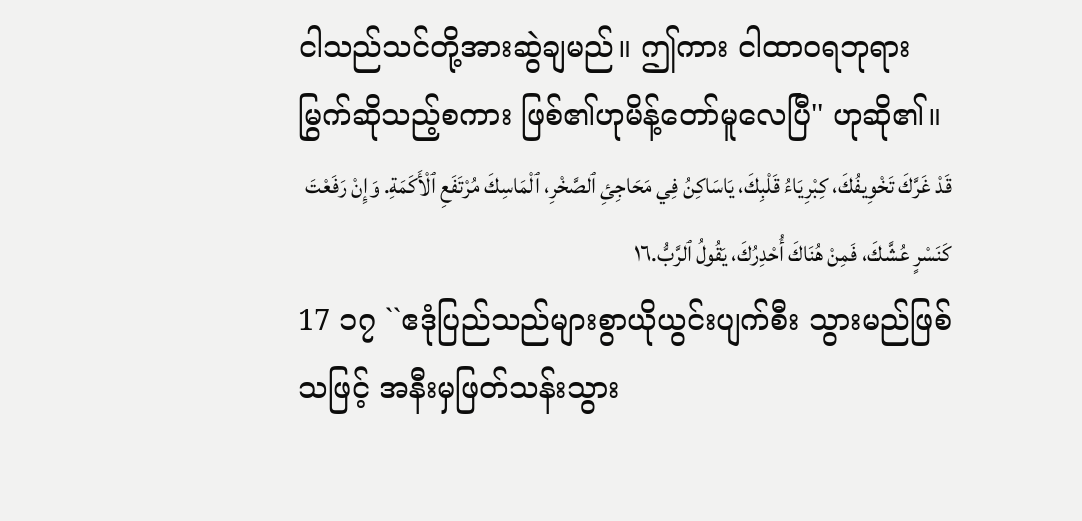ငါသည်သင်တို့အားဆွဲချမည်။ ဤကား ငါထာဝရဘုရားမြွက်ဆိုသည့်စကား ဖြစ်၏ဟုမိန့်တော်မူလေပြီ'' ဟုဆို၏။
قَدْ غَرَّكَ تَخْوِيفُكَ، كِبْرِيَاءُ قَلْبِكَ، يَاسَاكِنُ فِي مَحَاجِئِ ٱلصَّخْرِ، ٱلْمَاسِكَ مُرْتَفَعِ ٱلْأَكَمَةِ. وَإِنْ رَفَعْتَ كَنَسْرٍ عُشَّكَ، فَمِنْ هُنَاكَ أُحْدِرُكَ، يَقُولُ ٱلرَّبُّ.١٦
17 ၁၇ ``ဧဒုံပြည်သည်များစွာယိုယွင်းပျက်စီး သွားမည်ဖြစ်သဖြင့် အနီးမှဖြတ်သန်းသွား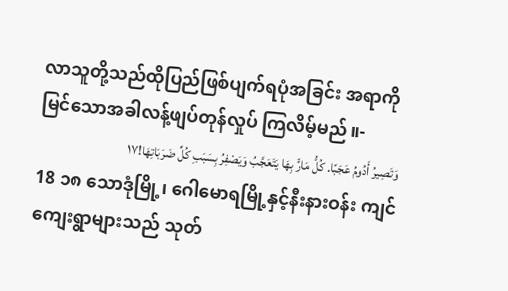လာသူတို့သည်ထိုပြည်ဖြစ်ပျက်ရပုံအခြင်း အရာကိုမြင်သောအခါလန့်ဖျပ်တုန်လှုပ် ကြလိမ့်မည်။-
وَتَصِيرُ أَدُومُ عَجَبًا. كُلُّ مَارٍّ بِهَا يَتَعَجَّبُ وَيَصْفِرُ بِسَبَبِ كُلِّ ضَرَبَاتِهَا!١٧
18 ၁၈ သောဒုံမြို့၊ ဂေါမောရမြို့နှင့်နီးနားဝန်း ကျင်ကျေးရွာများသည် သုတ်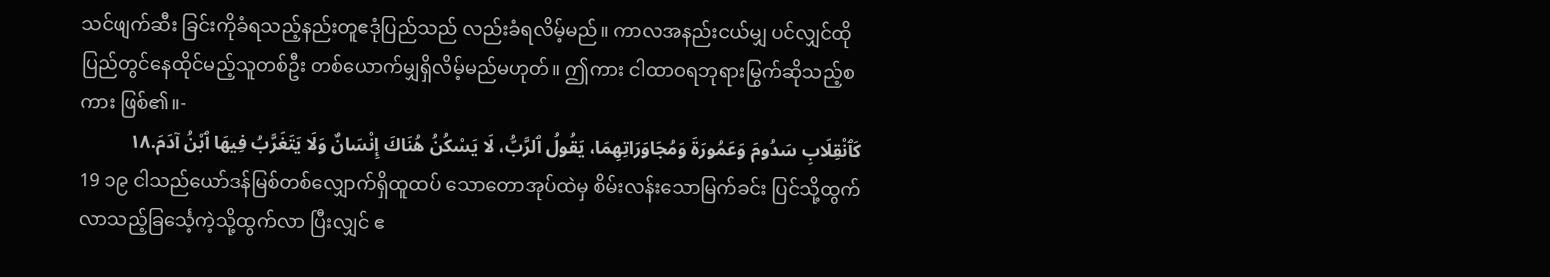သင်ဖျက်ဆီး ခြင်းကိုခံရသည့်နည်းတူဧဒုံပြည်သည် လည်းခံရလိမ့်မည်။ ကာလအနည်းငယ်မျှ ပင်လျှင်ထိုပြည်တွင်နေထိုင်မည့်သူတစ်ဦး တစ်ယောက်မျှရှိလိမ့်မည်မဟုတ်။ ဤကား ငါထာဝရဘုရားမြွက်ဆိုသည့်စကား ဖြစ်၏။-
كَٱنْقِلَابِ سَدُومَ وَعَمُورَةَ وَمُجَاوَرَاتِهِمَا، يَقُولُ ٱلرَّبُّ، لَا يَسْكُنُ هُنَاكَ إِنْسَانٌ وَلَا يَتَغَرَّبُ فِيهَا ٱبْنُ آدَمَ.١٨
19 ၁၉ ငါသည်ယော်ဒန်မြစ်တစ်လျှောက်ရှိထူထပ် သောတောအုပ်ထဲမှ စိမ်းလန်းသောမြက်ခင်း ပြင်သို့ထွက်လာသည့်ခြင်္သေ့ကဲ့သို့ထွက်လာ ပြီးလျှင် ဧ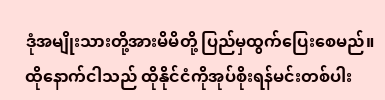ဒုံအမျိုးသားတို့အားမိမိတို့ ပြည်မှထွက်ပြေးစေမည်။ ထိုနောက်ငါသည် ထိုနိုင်ငံကိုအုပ်စိုးရန်မင်းတစ်ပါး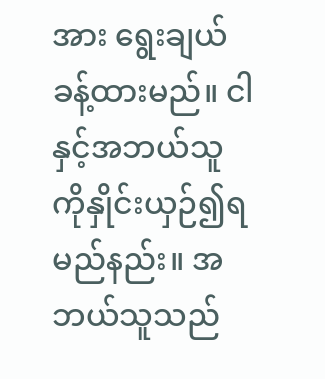အား ရွေးချယ်ခန့်ထားမည်။ ငါနှင့်အဘယ်သူ ကိုနှိုင်းယှဉ်၍ရမည်နည်း။ အဘယ်သူသည်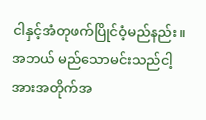ငါနှင့်အံတုဖက်ပြိုင်ဝံ့မည်နည်း။ အဘယ် မည်သောမင်းသည်ငါ့အားအတိုက်အ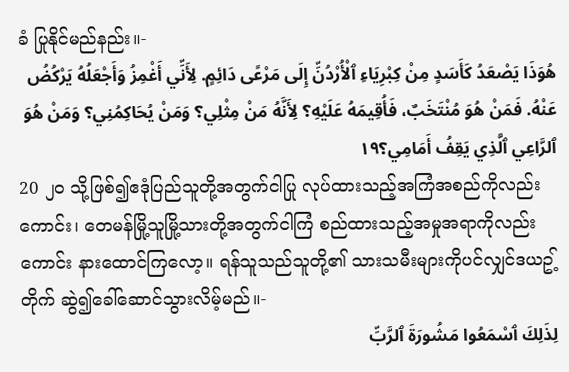ခံ ပြုနိုင်မည်နည်း။-
هُوَذَا يَصْعَدُ كَأَسَدٍ مِنْ كِبْرِيَاءِ ٱلْأُرْدُنِّ إِلَى مَرْعًى دَائِمٍ. لِأَنِّي أَغْمِزُ وَأَجْعَلُهُ يَرْكُضُ عَنْهُ. فَمَنْ هُوَ مُنْتَخَبٌ، فَأُقِيمَهُ عَلَيْهِ؟ لِأَنَّهُ مَنْ مِثْلِي؟ وَمَنْ يُحَاكِمُنِي؟ وَمَنْ هُوَ ٱلرَّاعِي ٱلَّذِي يَقِفُ أَمَامِي؟١٩
20 ၂၀ သို့ဖြစ်၍ဧဒုံပြည်သူတို့အတွက်ငါပြု လုပ်ထားသည့်အကြံအစည်ကိုလည်းကောင်း၊ တေမန်မြို့သူမြို့သားတို့အတွက်ငါကြံ စည်ထားသည့်အမှုအရာကိုလည်းကောင်း နားထောင်ကြလော့။ ရန်သူသည်သူတို့၏ သားသမီးများကိုပင်လျှင်ဒယဥ့်တိုက် ဆွဲ၍ခေါ်ဆောင်သွားလိမ့်မည်။-
لِذَلِكَ ٱسْمَعُوا مَشُورَةَ ٱلرَّبِّ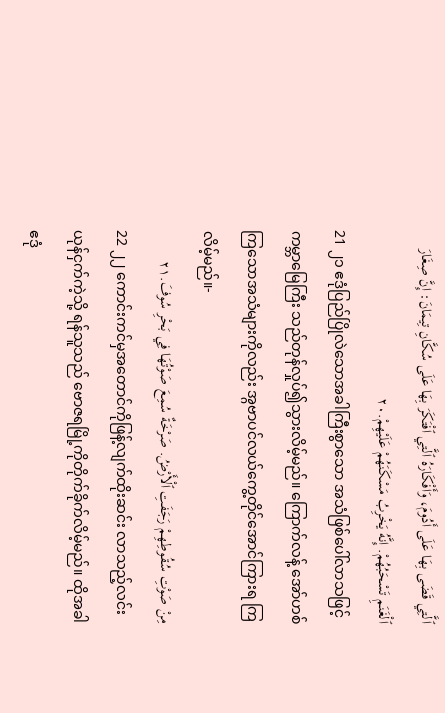ٱلَّتِي قَضَى بِهَا عَلَى أَدُومَ، وَأَفْكَارَهُ ٱلَّتِي ٱفْتَكَرَ بِهَا عَلَى سُكَّانِ تِيمَانَ: إِنَّ صِغَارَ ٱلْغَنَمِ تَسْحَبُهُمْ. إِنَّهُ يَخْرِبُ مَسْكَنَهُمْ عَلَيْهِمْ.٢٠
21 ၂၁ ဧဒုံပြည်ပြိုလဲသောအခါကြီးစွာသော အသံဖြစ်ပေါ်လာသဖြင့်ကမ္ဘာမြေကြီး သည်တုန်လှုပ်၍သွားလိမ့်မည်။ ကြောက်လန့် အော်ဟစ်ကြသောအသံများကိုလည်း အ္ဂဗာပင်လယ်ကွေ့တိုင်အောင်ကြားရ ကြလိမ့်မည်။-
مِنْ صَوْتِ سُقُوطِهِمْ رَجَفَتِ ٱلْأَرْضُ. صَرْخَةٌ سُمِعَ صَوْتُهَا فِي بَحْرِ سُوفَ.٢١
22 ၂၂ ကောင်းကင်မှအတောင်ကိုဖြန့်လျက်ထိုးဆင်း လာသည့်လင်းယုန်ငှက်ကဲ့သို့ ရန်သူသည် ဗောဇရမြို့ကိုတိုက်ခိုက်လိမ့်မည်။ ထိုအခါ ဧဒုံ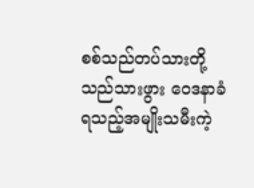စစ်သည်တပ်သားတို့သည်သားဖွား ဝေဒနာခံရသည့်အမျိုးသမီးကဲ့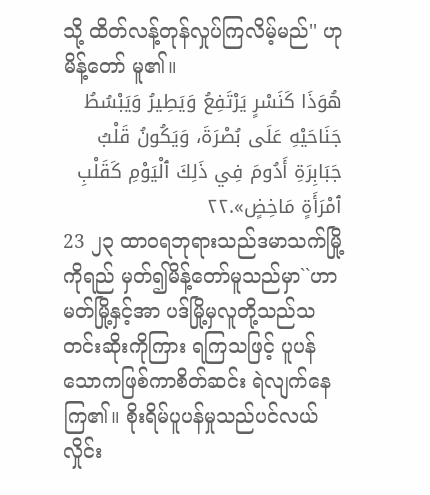သို့ ထိတ်လန့်တုန်လှုပ်ကြလိမ့်မည်'' ဟုမိန့်တော် မူ၏။
هُوَذَا كَنَسْرٍ يَرْتَفِعُ وَيَطِيرُ وَيَبْسُطُ جَنَاحَيْهِ عَلَى بُصْرَةَ، وَيَكُونُ قَلْبُ جَبَابِرَةِ أَدُومَ فِي ذَلِكَ ٱلْيَوْمِ كَقَلْبِ ٱمْرَأَةٍ مَاخِضٍ».٢٢
23 ၂၃ ထာဝရဘုရားသည်ဒမာသက်မြို့ကိုရည် မှတ်၍မိန့်တော်မူသည်မှာ``ဟာမတ်မြို့နှင့်အာ ပဒ်မြို့မှလူတို့သည်သတင်းဆိုးကိုကြား ရကြသဖြင့် ပူပန်သောကဖြစ်ကာစိတ်ဆင်း ရဲလျက်နေကြ၏။ စိုးရိမ်ပူပန်မှုသည်ပင်လယ် လှိုင်း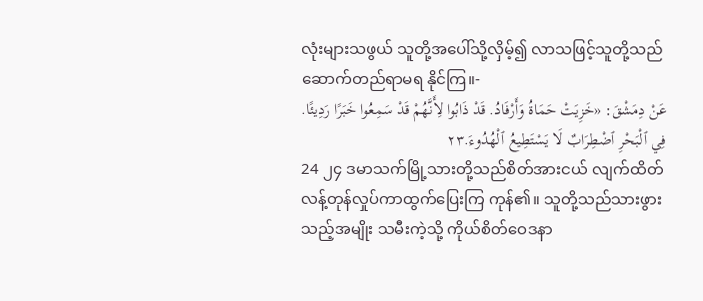လုံးများသဖွယ် သူတို့အပေါ်သို့လှိမ့်၍ လာသဖြင့်သူတို့သည်ဆောက်တည်ရာမရ နိုင်ကြ။-
عَنْ دِمَشْقَ: «خَزِيَتْ حَمَاةُ وَأَرْفَادُ. قَدْ ذَابُوا لِأَنَّهُمْ قَدْ سَمِعُوا خَبَرًا رَدِيئًا. فِي ٱلْبَحْرِ ٱضْطِرَابٌ لَا يَسْتَطِيعُ ٱلْهُدُوءَ.٢٣
24 ၂၄ ဒမာသက်မြို့သားတို့သည်စိတ်အားငယ် လျက်ထိတ်လန့်တုန်လှုပ်ကာထွက်ပြေးကြ ကုန်၏။ သူတို့သည်သားဖွားသည့်အမျိုး သမီးကဲ့သို့ ကိုယ်စိတ်ဝေဒနာ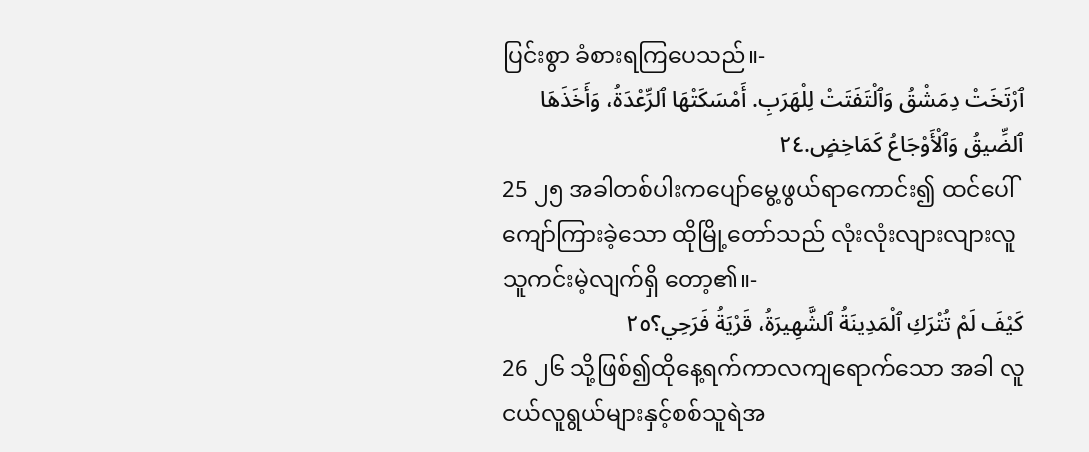ပြင်းစွာ ခံစားရကြပေသည်။-
ٱرْتَخَتْ دِمَشْقُ وَٱلْتَفَتَتْ لِلْهَرَبِ. أَمْسَكَتْهَا ٱلرِّعْدَةُ، وَأَخَذَهَا ٱلضِّيقُ وَٱلْأَوْجَاعُ كَمَاخِضٍ.٢٤
25 ၂၅ အခါတစ်ပါးကပျော်မွေ့ဖွယ်ရာကောင်း၍ ထင်ပေါ်ကျော်ကြားခဲ့သော ထိုမြို့တော်သည် လုံးလုံးလျားလျားလူသူကင်းမဲ့လျက်ရှိ တော့၏။-
كَيْفَ لَمْ تُتْرَكِ ٱلْمَدِينَةُ ٱلشَّهِيرَةُ، قَرْيَةُ فَرَحِي؟٢٥
26 ၂၆ သို့ဖြစ်၍ထိုနေ့ရက်ကာလကျရောက်သော အခါ လူငယ်လူရွယ်များနှင့်စစ်သူရဲအ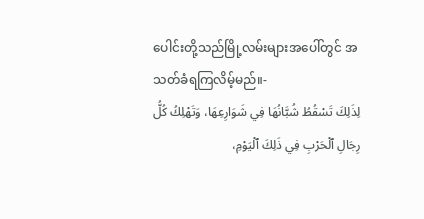ပေါင်းတို့သည်မြို့လမ်းများအပေါ်တွင် အသတ်ခံရကြလိမ့်မည်။-
لِذَلِكَ تَسْقُطُ شُبَّانُهَا فِي شَوَارِعِهَا، وَتَهْلِكُ كُلُّ رِجَالِ ٱلْحَرْبِ فِي ذَلِكَ ٱلْيَوْمِ،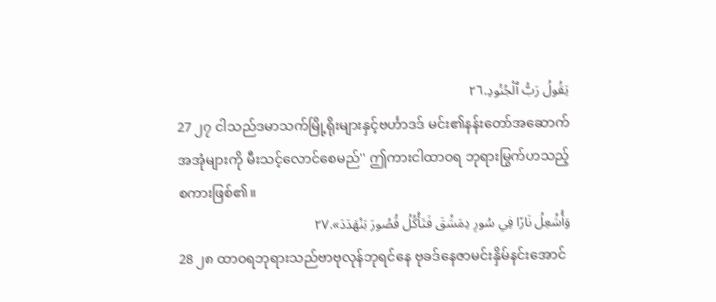يَقُولُ رَبُّ ٱلْجُنُودِ.٢٦
27 ၂၇ ငါသည်ဒမာသက်မြို့ရိုးများနှင့်ဗင်္ဟာဒဒ် မင်း၏နန်းတော်အဆောက်အအုံများကို မီးသင့်လောင်စေမည်'' ဤကားငါထာဝရ ဘုရားမြွက်ဟသည့်စကားဖြစ်၏။
وَأُشْعِلُ نَارًا فِي سُورِ دِمَشْقَ فَتَأْكُلُ قُصُورَ بَنْهَدَدَ».٢٧
28 ၂၈ ထာဝရဘုရားသည်ဗာဗုလုန်ဘုရင်နေ ဗုခဒ်နေဇာမင်းနှိမ်နင်းအောင်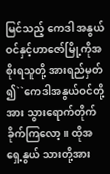မြင်သည့် ကေဒါ အနွယ်ဝင်နှင့်ဟာဇော်မြို့ကိုအစိုးရသူတို့ အားရည်မှတ်၍``ကေဒါအနွယ်ဝင်တို့အား သွားရောက်တိုက်ခိုက်ကြလော့။ ထိုအရှေ့နွယ် သားတို့အား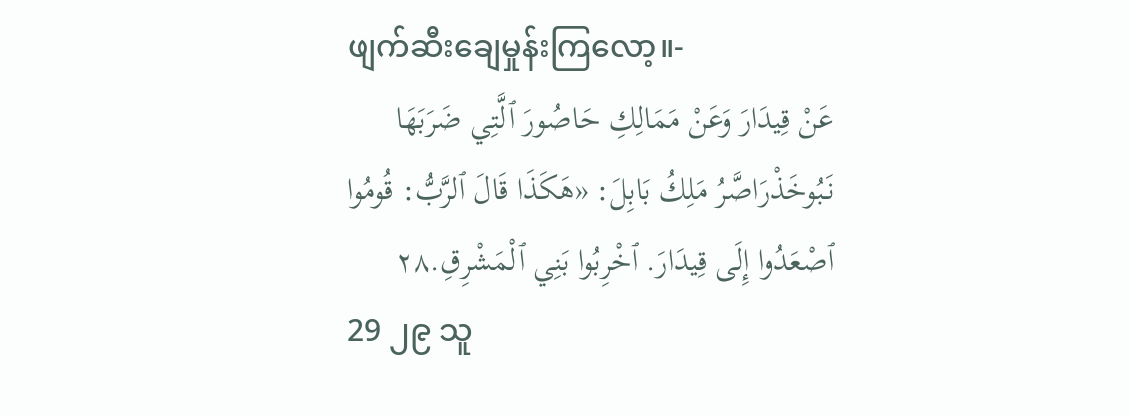ဖျက်ဆီးချေမှုန်းကြလော့။-
عَنْ قِيدَارَ وَعَنْ مَمَالِكِ حَاصُورَ ٱلَّتِي ضَرَبَهَا نَبُوخَذْرَاصَّرُ مَلِكُ بَابِلَ: «هَكَذَا قَالَ ٱلرَّبُّ: قُومُوا ٱصْعَدُوا إِلَى قِيدَارَ. ٱخْرِبُوا بَنِي ٱلْمَشْرِقِ.٢٨
29 ၂၉ သူ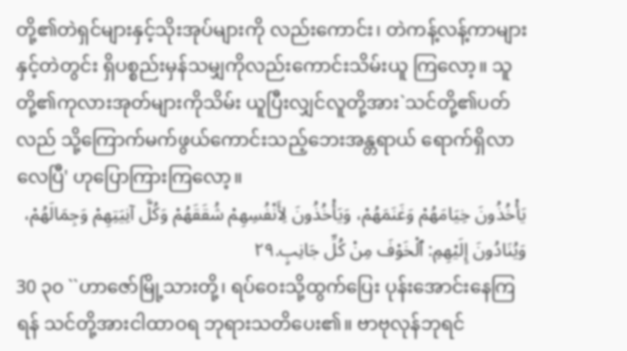တို့၏တဲရှင်များနှင့်သိုးအုပ်များကို လည်းကောင်း၊ တဲကန့်လန့်ကာများနှင့်တဲတွင်း ရှိပစ္စည်းမှန်သမျှကိုလည်းကောင်းသိမ်းယူ ကြလော့။ သူတို့၏ကုလားအုတ်များကိုသိမ်း ယူပြီးလျှင်လူတို့အား`သင်တို့၏ပတ်လည် သို့ကြောက်မက်ဖွယ်ကောင်းသည့်ဘေးအန္တရာယ် ရောက်ရှိလာလေပြီ' ဟုပြောကြားကြလော့။
يَأْخُذُونَ خِيَامَهُمْ وَغَنَمَهُمْ، وَيَأْخُذُونَ لِأَنْفُسِهِمْ شُقَقَهُمْ وَكُلَّ آنِيَتِهِمْ وَجِمَالَهُمْ، وَيُنَادُونَ إِلَيْهِمِ: ٱلْخَوْفَ مِنْ كُلِّ جَانِبٍ.٢٩
30 ၃၀ ``ဟာဇော်မြို့သားတို့၊ ရပ်ဝေးသို့ထွက်ပြေး ပုန်းအောင်းနေကြရန် သင်တို့အားငါထာဝရ ဘုရားသတိပေး၏။ ဗာဗုလုန်ဘုရင်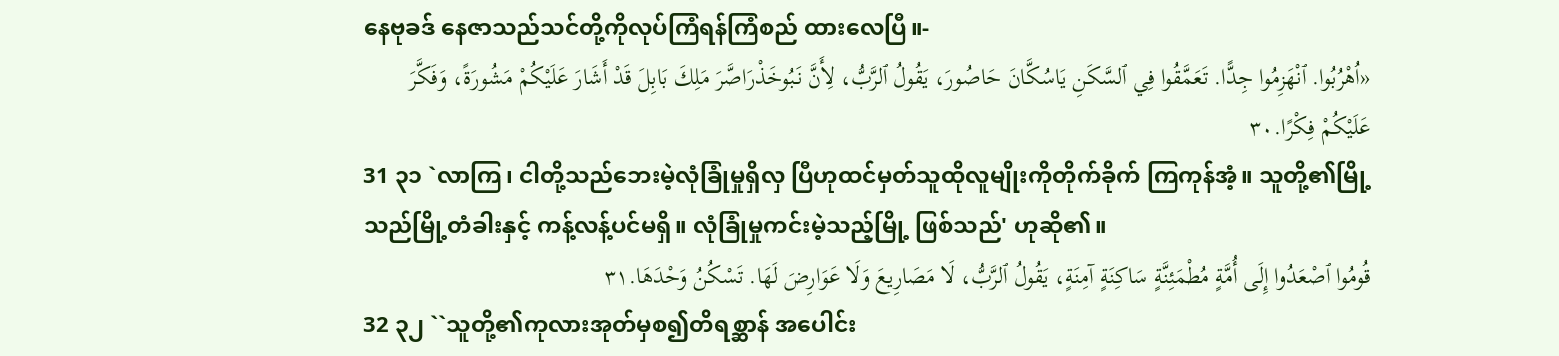နေဗုခဒ် နေဇာသည်သင်တို့ကိုလုပ်ကြံရန်ကြံစည် ထားလေပြီ။-
«اُهْرُبُوا. ٱنْهَزِمُوا جِدًّا. تَعَمَّقُوا فِي ٱلسَّكَنِ يَاسُكَّانَ حَاصُورَ، يَقُولُ ٱلرَّبُّ، لِأَنَّ نَبُوخَذْرَاصَّرَ مَلِكَ بَابِلَ قَدْ أَشَارَ عَلَيْكُمْ مَشُورَةً، وَفَكَّرَ عَلَيْكُمْ فِكْرًا.٣٠
31 ၃၁ `လာကြ၊ ငါတို့သည်ဘေးမဲ့လုံခြုံမှုရှိလှ ပြီဟုထင်မှတ်သူထိုလူမျိုးကိုတိုက်ခိုက် ကြကုန်အံ့။ သူတို့၏မြို့သည်မြို့တံခါးနှင့် ကန့်လန့်ပင်မရှိ။ လုံခြုံမှုကင်းမဲ့သည့်မြို့ ဖြစ်သည်' ဟုဆို၏။
قُومُوا ٱصْعَدُوا إِلَى أُمَّةٍ مُطْمَئِنَّةٍ سَاكِنَةٍ آمِنَةٍ، يَقُولُ ٱلرَّبُّ، لَا مَصَارِيعَ وَلَا عَوَارِضَ لَهَا. تَسْكُنُ وَحْدَهَا.٣١
32 ၃၂ ``သူတို့၏ကုလားအုတ်မှစ၍တိရစ္ဆာန် အပေါင်း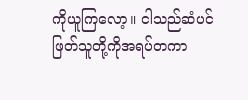ကိုယူကြလော့။ ငါသည်ဆံပင် ဖြတ်သူတို့ကိုအရပ်တကာ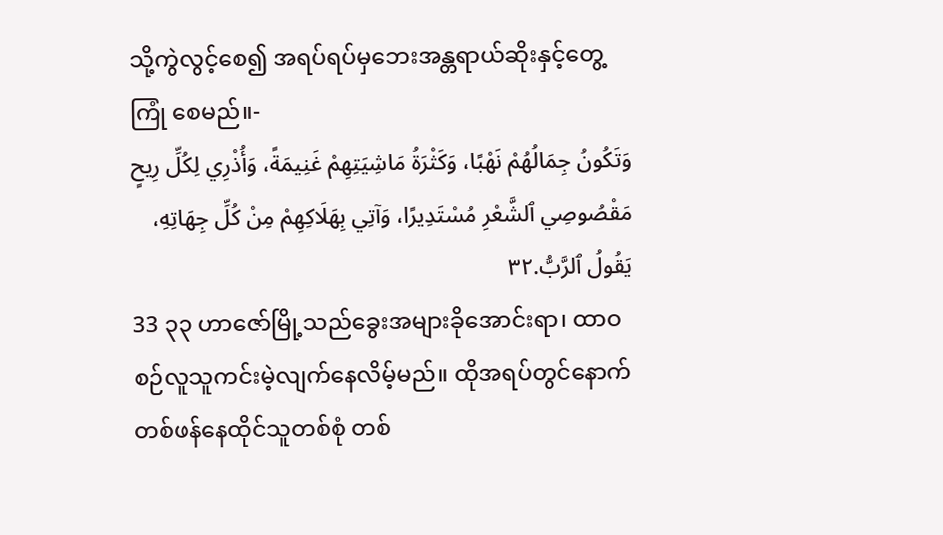သို့ကွဲလွင့်စေ၍ အရပ်ရပ်မှဘေးအန္တရာယ်ဆိုးနှင့်တွေ့ကြုံ စေမည်။-
وَتَكُونُ جِمَالُهُمْ نَهْبًا، وَكَثْرَةُ مَاشِيَتِهِمْ غَنِيمَةً، وَأُذْرِي لِكُلِّ رِيحٍ مَقْصُوصِي ٱلشَّعْرِ مُسْتَدِيرًا، وَآتِي بِهَلَاكِهِمْ مِنْ كُلِّ جِهَاتِهِ، يَقُولُ ٱلرَّبُّ.٣٢
33 ၃၃ ဟာဇော်မြို့သည်ခွေးအများခိုအောင်းရာ၊ ထာဝစဉ်လူသူကင်းမဲ့လျက်နေလိမ့်မည်။ ထိုအရပ်တွင်နောက်တစ်ဖန်နေထိုင်သူတစ်စုံ တစ်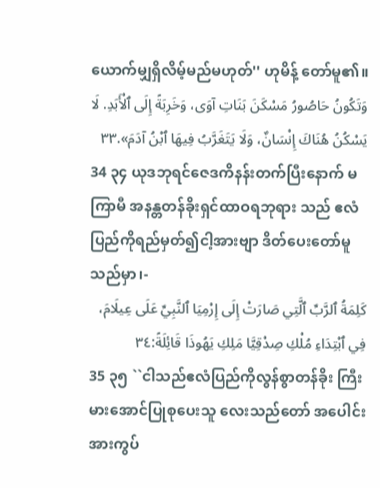ယောက်မျှရှိလိမ့်မည်မဟုတ်'' ဟုမိန့် တော်မူ၏။
وَتَكُونُ حَاصُورُ مَسْكَنَ بَنَاتِ آوَى، وَخَرِبَةً إِلَى ٱلْأَبَدِ. لَا يَسْكُنُ هُنَاكَ إِنْسَانٌ، وَلَا يَتَغَرَّبُ فِيهَا ٱبْنُ آدَمَ».٣٣
34 ၃၄ ယုဒဘုရင်ဇေဒကိနန်းတက်ပြီးနောက် မကြာမီ အနန္တတန်ခိုးရှင်ထာဝရဘုရား သည် ဧလံပြည်ကိုရည်မှတ်၍ငါ့အားဗျာ ဒိတ်ပေးတော်မူသည်မှာ၊-
كَلِمَةُ ٱلرَّبِّ ٱلَّتِي صَارَتْ إِلَى إِرْمِيَا ٱلنَّبِيِّ عَلَى عِيلَامَ، فِي ٱبْتِدَاءِ مُلْكِ صِدْقِيَّا مَلِكِ يَهُوذَا قَائِلَةً:٣٤
35 ၃၅ ``ငါသည်ဧလံပြည်ကိုလွန်စွာတန်ခိုး ကြီးမားအောင်ပြုစုပေးသူ လေးသည်တော် အပေါင်းအားကွပ်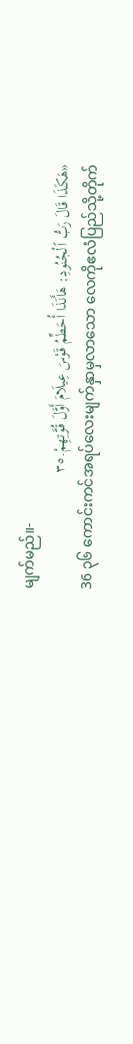မျက်မည်။-
«هَكَذَا قَالَ رَبُّ ٱلْجُنُودِ: هَأَنَذَا أُحَطِّمُ قَوْسَ عِيلَامَ أَوَّلَ قُوَّتِهِمْ.٣٥
36 ၃၆ ကောင်းကင်အရပ်လေးမျက်နှာမှလာသော လေကိုဧလံပြည်သို့တိုက်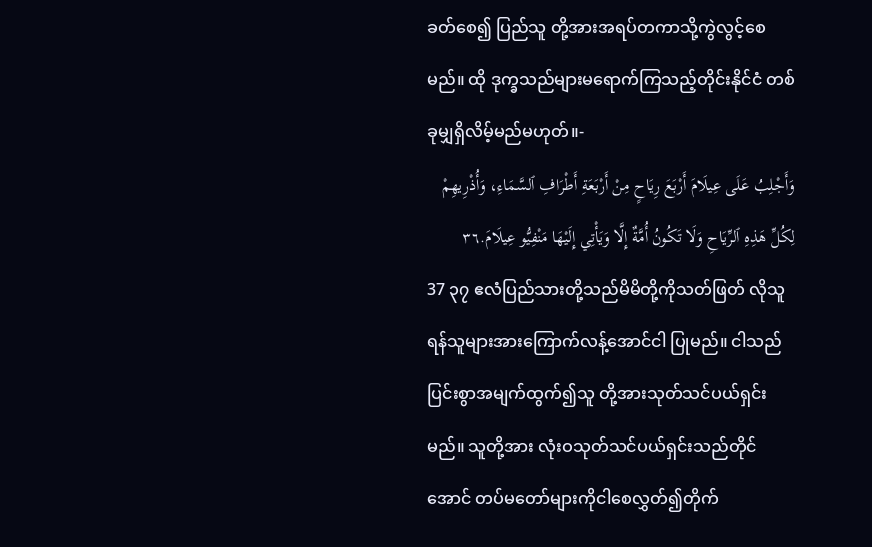ခတ်စေ၍ ပြည်သူ တို့အားအရပ်တကာသို့ကွဲလွင့်စေမည်။ ထို ဒုက္ခသည်များမရောက်ကြသည့်တိုင်းနိုင်ငံ တစ်ခုမျှရှိလိမ့်မည်မဟုတ်။-
وَأَجْلِبُ عَلَى عِيلَامَ أَرْبَعَ رِيَاحٍ مِنْ أَرْبَعَةِ أَطْرَافِ ٱلسَّمَاءِ، وَأُذْرِيهِمْ لِكُلِّ هَذِهِ ٱلرِّيَاحِ وَلَا تَكُونُ أُمَّةٌ إِلَّا وَيَأْتِي إِلَيْهَا مَنْفِيُّو عِيلَامَ.٣٦
37 ၃၇ ဧလံပြည်သားတို့သည်မိမိတို့ကိုသတ်ဖြတ် လိုသူရန်သူများအားကြောက်လန့်အောင်ငါ ပြုမည်။ ငါသည်ပြင်းစွာအမျက်ထွက်၍သူ တို့အားသုတ်သင်ပယ်ရှင်းမည်။ သူတို့အား လုံးဝသုတ်သင်ပယ်ရှင်းသည်တိုင်အောင် တပ်မတော်များကိုငါစေလွှတ်၍တိုက်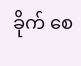ခိုက် စေ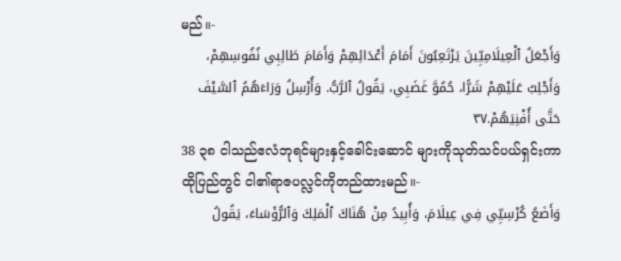မည်။-
وَأَجْعَلُ ٱلْعِيلَامِيِّينَ يَرْتَعِبُونَ أَمَامَ أَعْدَائِهِمْ وَأَمَامَ طَالِبِي نُفُوسِهِمْ، وَأَجْلِبُ عَلَيْهِمْ شَرًّا، حُمُوَّ غَضَبِي، يَقُولُ ٱلرَّبُّ. وَأُرْسِلُ وَرَاءَهُمُ ٱلسَّيْفَ حَتَّى أُفْنِيَهُمْ.٣٧
38 ၃၈ ငါသည်ဧလံဘုရင်များနှင့်ခေါင်းဆောင် များကိုသုတ်သင်ပယ်ရှင်းကာထိုပြည်တွင် ငါ၏ရာဇပလ္လင်ကိုတည်ထားမည်။-
وَأَضَعُ كُرْسِيِّي فِي عِيلَامَ، وَأُبِيدُ مِنْ هُنَاكَ ٱلْمَلِكَ وَٱلرُّؤَسَاءَ، يَقُولُ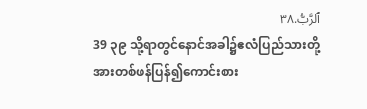ٱلرَّبُّ.٣٨
39 ၃၉ သို့ရာတွင်နောင်အခါ၌ဧလံပြည်သားတို့ အားတစ်ဖန်ပြန်၍ကောင်းစား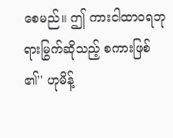စေမည်။ ဤ ကားငါထာဝရဘုရားမြွက်ဆိုသည့် စကားဖြစ်၏'' ဟုမိန့်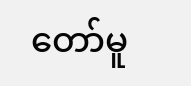တော်မူ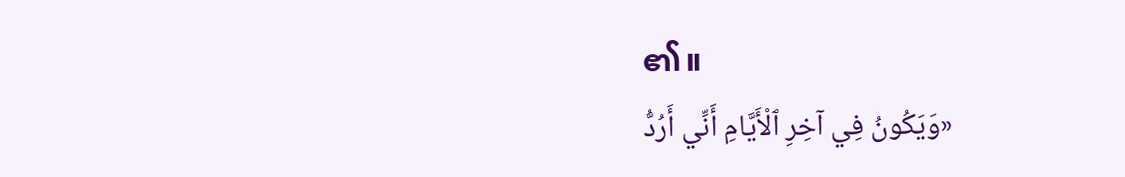၏။
«وَيَكُونُ فِي آخِرِ ٱلْأَيَّامِ أَنِّي أَرُدُّ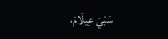سَبْيَ عِيلَامَ،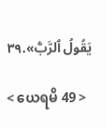يَقُولُ ٱلرَّبُّ».٣٩

< ယေရမိ 49 >